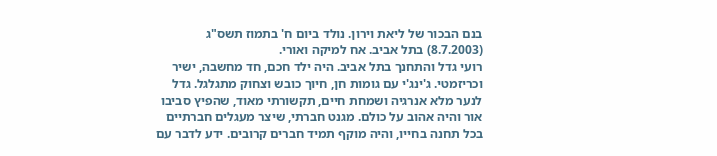בנם הבכור של ליאת וירון. נולד ביום ח' בתמוז תשס"ג (8.7.2003) בתל אביב. אח למיקה ואורי.
רועי גדל והתחנך בתל אביב. היה ילד חכם, חד מחשבה, ישיר וכריזמטי. ג'ינג'י עם גומות חן, חיוך כובש וצחוק מתגלגל. גדל לנער מלא אנרגיה ושמחת חיים, תקשורתי מאוד, שהפיץ סביבו אור והיה אהוב על כולם. מגנט חברתי, שיצר מעגלים חברתיים בכל תחנה בחייו, והיה מוקף תמיד חברים קרובים. ידע לדבר עם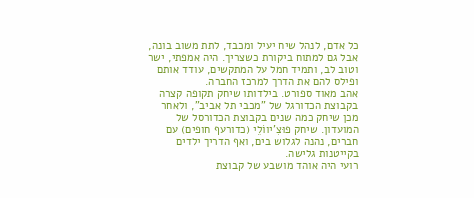כל אדם, לנהל שיח יעיל ומכבד, לתת משוב בונה, אבל גם למתוח ביקורת כשצריך. היה אמפתי, ישר וטוב לב, ותמיד חמל על המתקשים, עודד אותם ופילס להם את הדרך למרכז החברה.
אהב מאוד ספורט. בילדותו שיחק תקופה קצרה בקבוצת הכדורגל של "מכבי תל אביב", ולאחר מכן שיחק כמה שנים בקבוצת הכדורסל של המועדון. שיחק פוּצִ'יווֹלֵי (כדורעף חופים) עם חברים, נהנה לגלוש בים, ואף הדריך ילדים בקייטנות גלישה.
רועי היה אוהד מושבע של קבוצת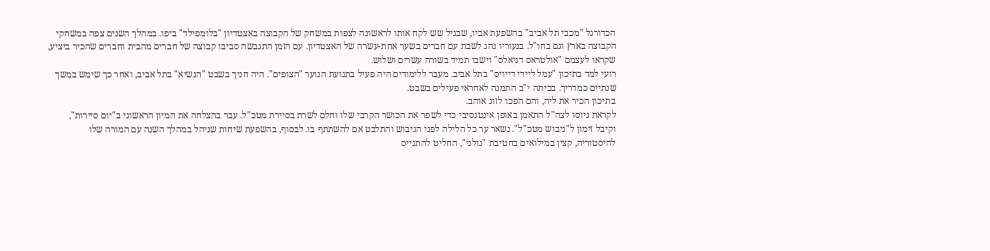הכדורגל "מכבי תל אביב" בהשפעת אביו, שבגיל שש לקח אותו לראשונה לצפות במשחק של הקבוצה באצטדיון "בלומפילד" ביפו. במהלך השנים צפה במשחקי הקבוצה בארץ וגם בחו"ל. בנעוריו נהג לשבת עם חברים בשער אחת-עשרה של האצטדיון. עם הזמן התגבשה סביבו קבוצה של חברים מהבית וחברים שהכיר ביציע, שקראו לעצמם "אולטראס דניאלס" וישבו תמיד בשורה עשרים ושלוש.
רועי למד בתיכון "עמל ליידי דייויס" בתל אביב. מעבר ללימודים היה פעיל בתנועת הנוער "הצופים". היה חניך בשבט "הנשיא" בתל אביב, ואחר כך שימש במשך שנתיים כמדריך. בכיתה י"ב התמנה לאחראי פעילים בשבט.
בתיכון הכיר את ליה, והם הפכו לזוג אוהב.
לקראת גיוסו לצה"ל התאמן באופן אינטנסיבי כדי לשפר את הכושר הקרבי שלו וחלם לשרת בסיירת מטכ"ל. עבר בהצלחה את המיון הראשוני ב"יום סיירות", וקיבל זימון ל"גיבוש מטכ"ל". נשאר ער כל הלילה לפני הגיבוש והתלבט אם להשתתף בו. לבסוף, בהשפעת שיחות שניהל במהלך השנה עם המורה שלו להיסטוריה, קצין במילואים בחטיבת "גולני", החליט להתגייס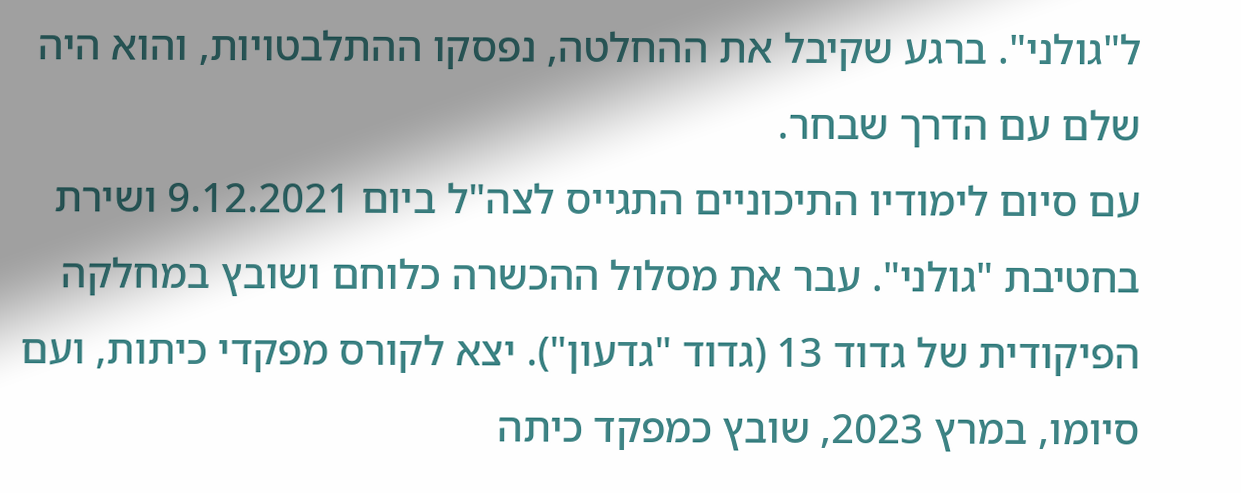ל"גולני". ברגע שקיבל את ההחלטה, נפסקו ההתלבטויות, והוא היה שלם עם הדרך שבחר.
עם סיום לימודיו התיכוניים התגייס לצה"ל ביום 9.12.2021 ושירת בחטיבת "גולני". עבר את מסלול ההכשרה כלוחם ושובץ במחלקה הפיקודית של גדוד 13 (גדוד "גדעון"). יצא לקורס מפקדי כיתות, ועם סיומו, במרץ 2023, שובץ כמפקד כיתה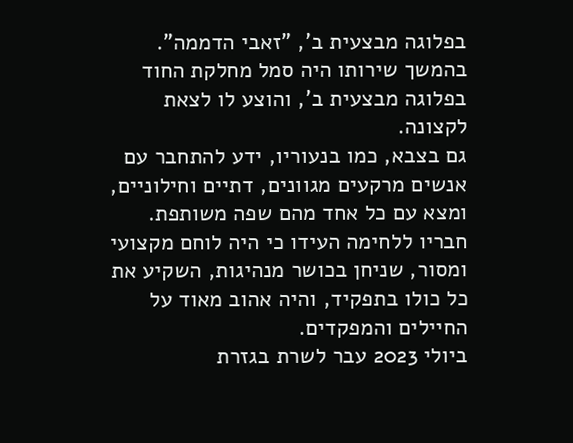בפלוגה מבצעית ב', "זאבי הדממה". בהמשך שירותו היה סמל מחלקת החוד בפלוגה מבצעית ב', והוצע לו לצאת לקצונה.
גם בצבא, כמו בנעוריו, ידע להתחבר עם אנשים מרקעים מגוונים, דתיים וחילוניים, ומצא עם כל אחד מהם שפה משותפת. חבריו ללחימה העידו כי היה לוחם מקצועי ומסור, שניחן בכושר מנהיגות, השקיע את כל כולו בתפקיד, והיה אהוב מאוד על החיילים והמפקדים.
ביולי 2023 עבר לשרת בגזרת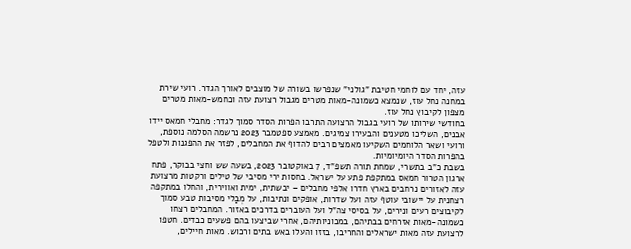עזה, יחד עם לוחמי חטיבת "גולני" שנפרשו בשורה של מוצבים לאורך הגדר. רועי שירת במחנה נחל עוז, שנמצא כשמונה-מאות מטרים מגבול רצועת עזה וכחמש-מאות מטרים מצפון לקיבוץ נחל עוז.
בחודשי שירותו של רועי בגבול הרצועה התרבו הפרות הסדר סמוך לגדר: מחבלי חמאס יידו אבנים, השליכו מטענים והבעירו צמיגים. מאמצע ספטמבר 2023 נרשמה הסלמה נוספת, ורועי ושאר הלוחמים השקיעו מאמצים רבים להדוף את המחבלים, לפזר את ההפגנות ולטפל בהפרות הסדר היומיומיות.
בשבת כ"ב בתשרי, שמחת תורה תשפ"ד, 7 באוקטובר 2023, בשעה שש וחצי בבוקר, פתח ארגון הטרור חמאס במתקפת פתע על ישראל. בחסות ירי מסיבי של טילים ורקטות מרצועת עזה לאזורים נרחבים בארץ חדרו אלפי מחבלים – יבשתית, ימית ואווירית, והחלו במתקפה רצחנית על יישובי עוטף עזה ועל שדרות, אופקים ונתיבות, על מְבַלי מסיבות טבע סמוך לקיבוצים רעים ונירים, על בסיסי צה"ל ועל העוברים בדרכים באזור. המחבלים רצחו כשמונה-מאות אזרחים בבתיהם, במכוניותיהם, אחרי שביצעו בהם פשעים כבדים. חטפו לרצועת עזה מאות ישראלים והחריבו, בזזו והעלו באש בתים ורכוש. מאות חיילים,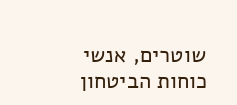שוטרים, אנשי כוחות הביטחון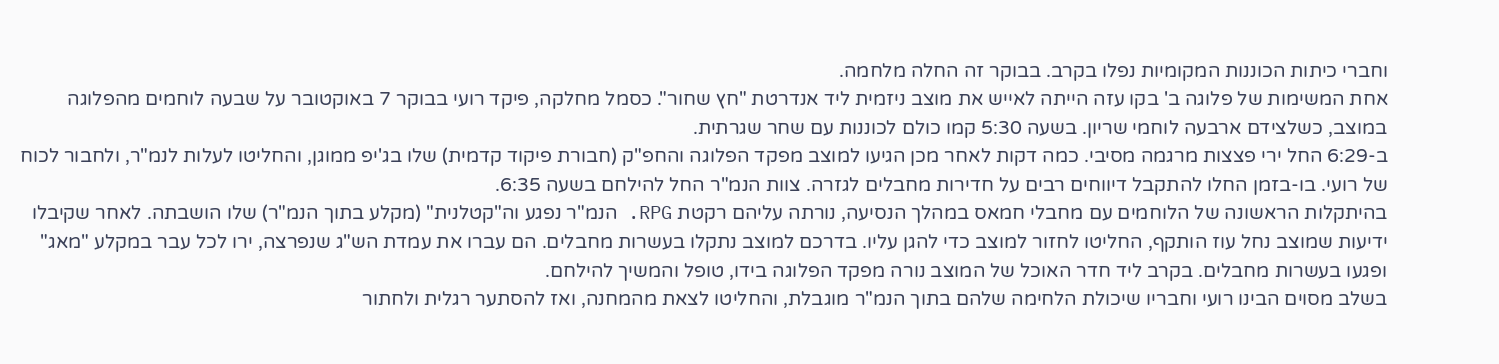וחברי כיתות הכוננות המקומיות נפלו בקרב. בבוקר זה החלה מלחמה.
אחת המשימות של פלוגה ב' בקו עזה הייתה לאייש את מוצב ניזמית ליד אנדרטת "חץ שחור". כסמל מחלקה, פיקד רועי בבוקר 7 באוקטובר על שבעה לוחמים מהפלוגה במוצב, כשלצידם ארבעה לוחמי שריון. בשעה 5:30 קמו כולם לכוננות עם שחר שגרתית.
ב-6:29 החל ירי פצצות מרגמה מסיבי. כמה דקות לאחר מכן הגיעו למוצב מפקד הפלוגה והחפ"ק (חבורת פיקוד קדמית) שלו בג'יפ ממוגן, והחליטו לעלות לנמ"ר, ולחבור לכוח של רועי. בו-בזמן החלו להתקבל דיווחים רבים על חדירות מחבלים לגזרה. צוות הנמ"ר החל להילחם בשעה 6:35.
בהיתקלות הראשונה של הלוחמים עם מחבלי חמאס במהלך הנסיעה, נורתה עליהם רקטת RPG. הנמ"ר נפגע וה"קטלנית" (מקלע בתוך הנמ"ר) שלו הושבתה. לאחר שקיבלו ידיעות שמוצב נחל עוז הותקף, החליטו לחזור למוצב כדי להגן עליו. בדרכם למוצב נתקלו בעשרות מחבלים. הם עברו את עמדת הש"ג שנפרצה, ירו לכל עבר במקלע "מאג" ופגעו בעשרות מחבלים. בקרב ליד חדר האוכל של המוצב נורה מפקד הפלוגה בידו, טופל והמשיך להילחם.
בשלב מסוים הבינו רועי וחבריו שיכולת הלחימה שלהם בתוך הנמ"ר מוגבלת, והחליטו לצאת מהמחנה, ואז להסתער רגלית ולחתור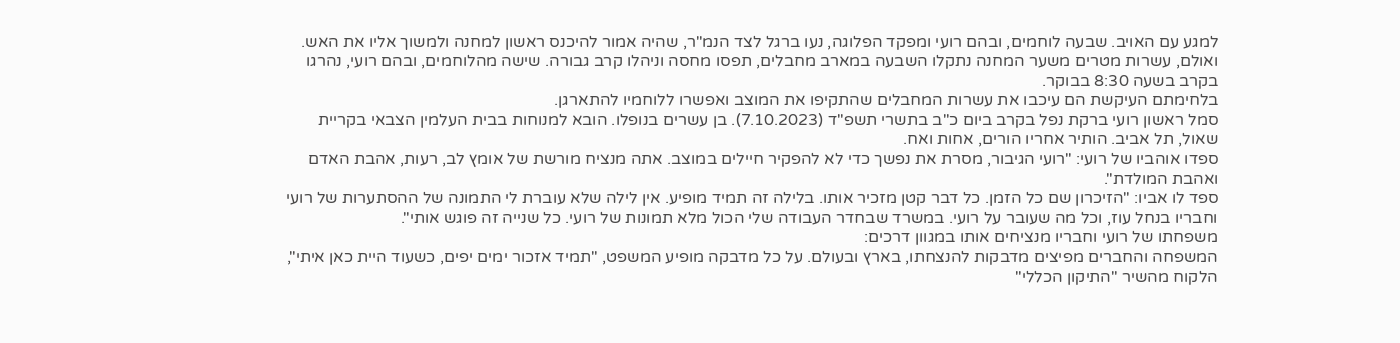למגע עם האויב. שבעה לוחמים, ובהם רועי ומפקד הפלוגה, נעו ברגל לצד הנמ"ר, שהיה אמור להיכנס ראשון למחנה ולמשוך אליו את האש. ואולם, עשרות מטרים משער המחנה נתקלו השבעה במארב מחבלים, תפסו מחסה וניהלו קרב גבורה. שישה מהלוחמים, ובהם רועי, נהרגו בקרב בשעה 8:30 בבוקר.
בלחימתם העיקשת הם עיכבו את עשרות המחבלים שהתקיפו את המוצב ואפשרו ללוחמיו להתארגן.
סמל ראשון רועי ברקת נפל בקרב ביום כ"ב בתשרי תשפ"ד (7.10.2023). בן עשרים בנופלו. הובא למנוחות בבית העלמין הצבאי בקריית שאול, תל אביב. הותיר אחריו הורים, אחות ואח.
ספדו אוהביו של רועי: "רועי הגיבור, מסרת את נפשך כדי לא להפקיר חיילים במוצב. אתה מנציח מורשת של אומץ לב, רעות, אהבת האדם ואהבת המולדת".
ספד לו אביו: "הזיכרון שם כל הזמן. כל דבר קטן מזכיר אותו. בלילה זה תמיד מופיע. אין לילה שלא עוברת לי התמונה של ההסתערות של רועי וחבריו בנחל עוז, וכל מה שעובר על רועי. במשרד שבחדר העבודה שלי הכול מלא תמונות של רועי. כל שנייה זה פוגש אותי".
משפחתו של רועי וחבריו מנציחים אותו במגוון דרכים:
המשפחה והחברים מפיצים מדבקות להנצחתו, בארץ ובעולם. על כל מדבקה מופיע המשפט, "תמיד אזכור ימים יפים, כשעוד היית כאן איתי", הלקוח מהשיר "התיקון הכללי"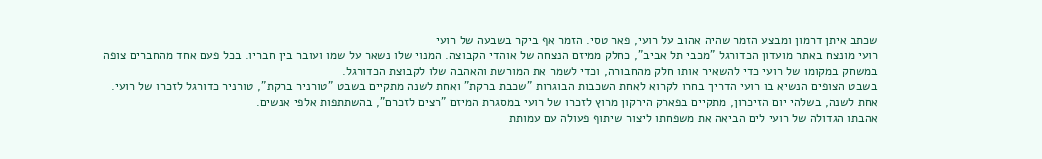שכתב איתן דרמון ומבצע הזמר שהיה אהוב על רועי, פאר טסי. הזמר אף ביקר בשבעה של רועי
רועי מונצח באתר מועדון הכדורגל "מכבי תל אביב", כחלק ממיזם הנצחה של אוהדי הקבוצה. המנוי שלו נשאר על שמו ועובר בין חבריו. בכל פעם אחד מהחברים צופה במשחק במקומו של רועי כדי להשאיר אותו חלק מהחבורה, וכדי לשמר את המורשת והאהבה שלו לקבוצת הכדורגל.
בשבט הצופים הנשיא בו רועי הדריך בחרו לקרוא לאחת השכבות הבוגרות "שכבת ברקת" ואחת לשנה מתקיים בשבט "טורניר ברקת", טורניר כדורגל לזכרו של רועי.
אחת לשנה, בשלהי יום הזיכרון, מתקיים בפארק הירקון מרוץ לזכרו של רועי במסגרת המיזם "רצים לזכרם", בהשתתפות אלפי אנשים.
אהבתו הגדולה של רועי לים הביאה את משפחתו ליצור שיתוף פעולה עם עמותת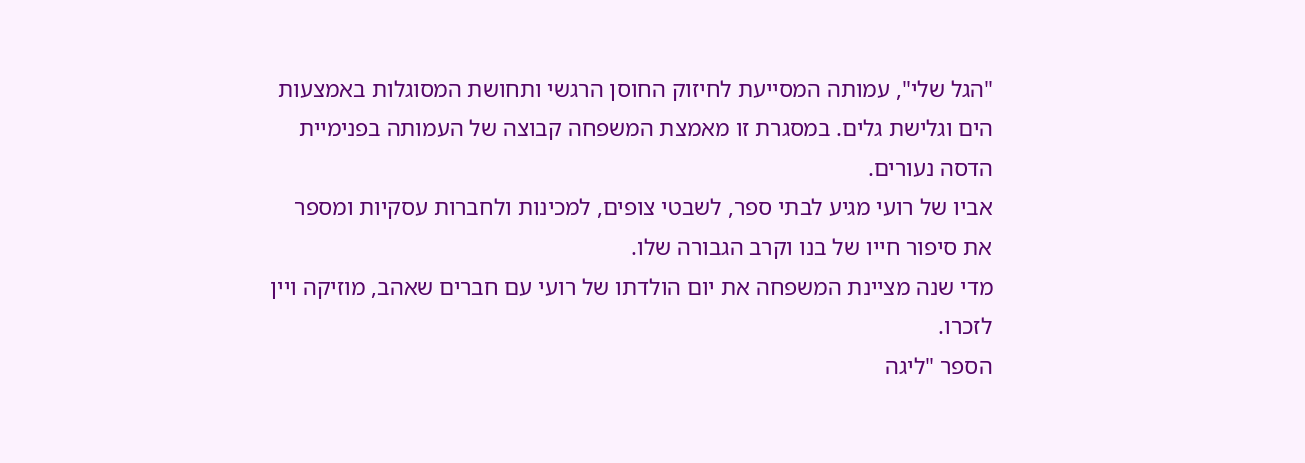"הגל שלי", עמותה המסייעת לחיזוק החוסן הרגשי ותחושת המסוגלות באמצעות הים וגלישת גלים. במסגרת זו מאמצת המשפחה קבוצה של העמותה בפנימיית הדסה נעורים.
אביו של רועי מגיע לבתי ספר, לשבטי צופים, למכינות ולחברות עסקיות ומספר את סיפור חייו של בנו וקרב הגבורה שלו.
מדי שנה מציינת המשפחה את יום הולדתו של רועי עם חברים שאהב, מוזיקה ויין לזכרו.
הספר "ליגה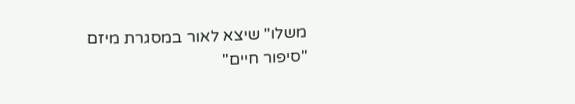משלו" שיצא לאור במסגרת מיזם "סיפור חיים"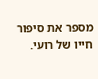מספר את סיפור חייו של רועי.